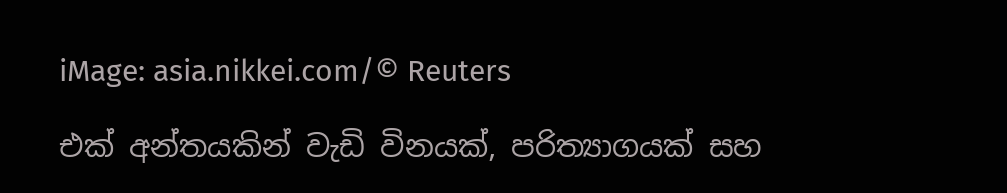iMage: asia.nikkei.com/© Reuters

එක් අන්තයකින් වැඩි විනයක්, පරිත්‍යාගයක් සහ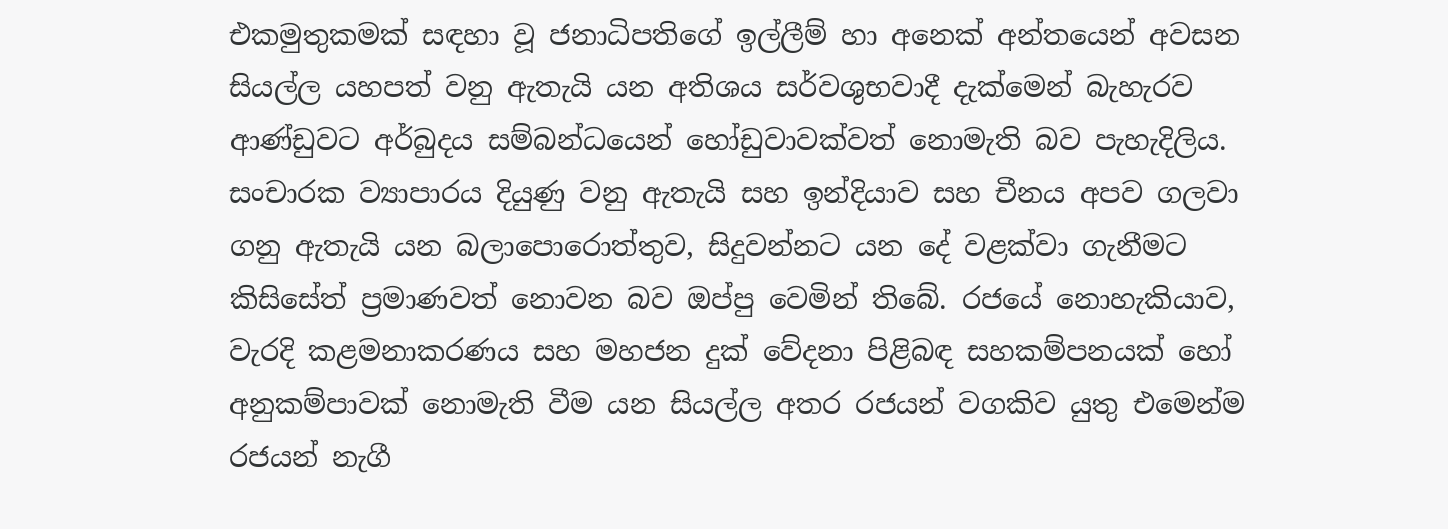එකමුතුකමක් සඳහා වූ ජනාධිපතිගේ ඉල්ලීම් හා අනෙක් අන්තයෙන් අවසන සියල්ල යහපත් වනු ඇතැයි යන අතිශය සර්වශුභවාදී දැක්මෙන් බැහැරව ආණ්ඩුවට අර්බුදය සම්බන්ධයෙන් හෝඩුවාවක්වත් නොමැති බව පැහැදිලිය. සංචාරක ව්‍යාපාරය දියුණු වනු ඇතැයි සහ ඉන්දියාව සහ චීනය අපව ගලවා ගනු ඇතැයි යන බලාපොරොත්තුව, සිදුවන්නට යන දේ වළක්වා ගැනීමට කිසිසේත් ප්‍රමාණවත් නොවන බව ඔප්පු වෙමින් තිබේ. රජයේ නොහැකියාව, වැරදි කළමනාකරණය සහ මහජන දුක් වේදනා පිළිබඳ සහකම්පනයක් හෝ අනුකම්පාවක් නොමැති වීම යන සියල්ල අතර රජයන් වගකිව යුතු එමෙන්ම රජයන් නැගී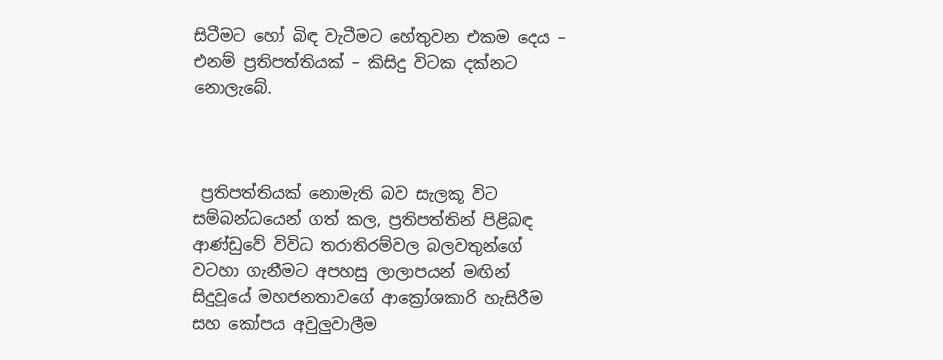සිටීමට හෝ බිඳ වැටීමට හේතුවන එකම දෙය – එනම් ප්‍රතිපත්තියක් – කිසිදු විටක දක්නට නොලැබේ.



 ප්‍රතිපත්තියක් නොමැති බව සැලකූ විට සම්බන්ධයෙන් ගත් කල, ප්‍රතිපත්තින් පිළිබඳ ආණ්ඩුවේ විවිධ තරාතිරම්වල බලවතුන්ගේ වටහා ගැනීමට අපහසු ලාලාපයන් මඟින් සිදුවූයේ මහජනතාවගේ ආක්‍රෝශකාරි හැසිරීම සහ කෝපය අවුලුවාලීම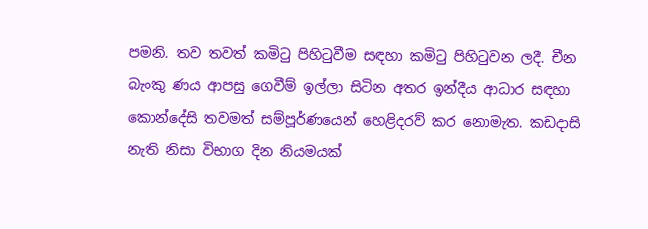පමනි. තව තවත් කමිටු පිහිටුවීම සඳහා කමිටු පිහිටුවන ලදී. චීන බැංකු ණය ආපසු ගෙවීම් ඉල්ලා සිටින අතර ඉන්දීය ආධාර සඳහා කොන්දේසි තවමත් සම්පූර්ණයෙන් හෙළිදරව් කර නොමැත. කඩදාසි නැති නිසා විභාග දින නියමයක්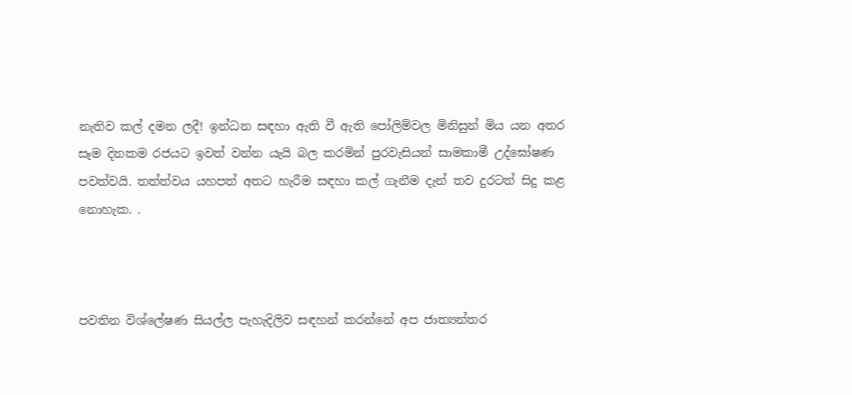නැතිව කල් දමන ලදී! ඉන්ධන සඳහා ඇති වී ඇති පෝලිම්වල මිනිසුන් මිය යන අතර සෑම දිනකම රජයට ඉවත් වන්න යැයි බල කරමින් පුරවැසියන් සාමකාමී උද්ඝෝෂණ පවත්වයි. තත්ත්වය යහපත් අතට හැරීම සඳහා කල් ගැනීම දැන් තව දුරටත් සිදු කළ නොහැක. .



පවතින විශ්ලේෂණ සියල්ල පැහැදිලිව සඳහන් කරන්නේ අප ජාත්‍යන්තර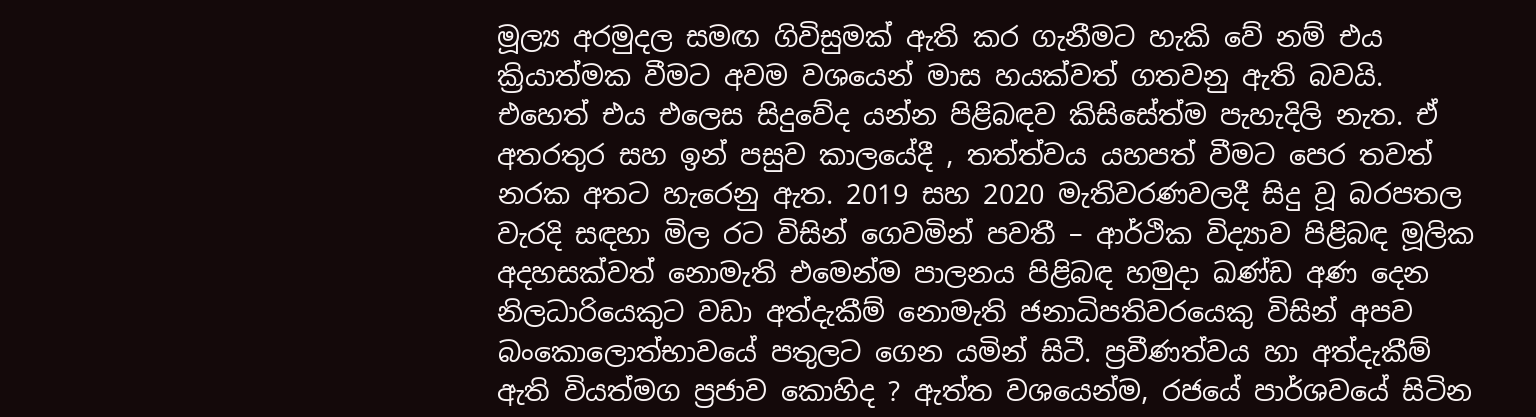මූල්‍ය අරමුදල සමඟ ගිවිසුමක් ඇති කර ගැනීමට හැකි වේ නම් එය ක්‍රියාත්මක වීමට අවම වශයෙන් මාස හයක්වත් ගතවනු ඇති බවයි. එහෙත් එය එලෙස සිදුවේද යන්න පිළිබඳව කිසිසේත්ම පැහැදිලි නැත. ඒ අතරතුර සහ ඉන් පසුව කාලයේදී , තත්ත්වය යහපත් වීමට පෙර තවත් නරක අතට හැරෙනු ඇත. 2019 සහ 2020 මැතිවරණවලදී සිදු වූ බරපතල වැරදි සඳහා මිල රට විසින් ගෙවමින් පවතී – ආර්ථික විද්‍යාව පිළිබඳ මූලික අදහසක්වත් නොමැති එමෙන්ම පාලනය පිළිබඳ හමුදා ඛණ්ඩ අණ දෙන නිලධාරියෙකුට වඩා අත්දැකීම් නොමැති ජනාධිපතිවරයෙකු විසින් අපව බංකොලොත්භාවයේ පතුලට ගෙන යමින් සිටී. ප්‍රවීණත්වය හා අත්දැකීම් ඇති වියත්මග ප්‍රජාව කොහිද ? ඇත්ත වශයෙන්ම, රජයේ පාර්ශවයේ සිටින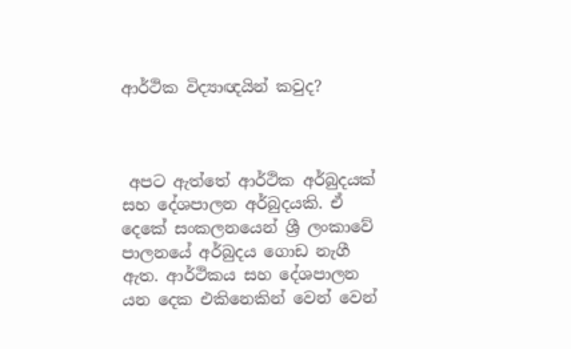ආර්ථික විද්‍යාඥයින් කවුද?



 අපට ඇත්තේ ආර්ථික අර්බුදයක් සහ දේශපාලන අර්බුදයකි. ඒ දෙකේ සංකලනයෙන් ශ්‍රී ලංකාවේ පාලනයේ අර්බුදය ගොඩ නැගී ඇත. ආර්ථිකය සහ දේශපාලන යන දෙක එකිනෙකින් වෙන් වෙන්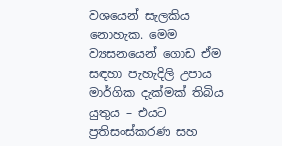වශයෙන් සැලකිය නොහැක. මෙම ව්‍යසනයෙන් ගොඩ ඒම සඳහා පැහැදිලි උපාය මාර්ගික දැක්මක් තිබිය යුතුය – එයට ප්‍රතිසංස්කරණ සහ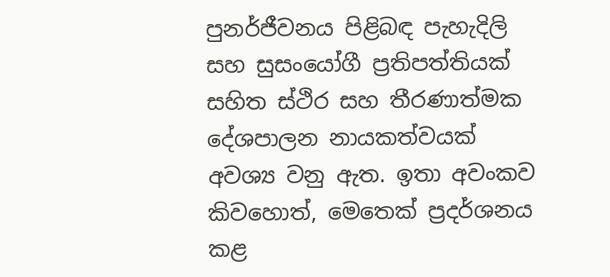පුනර්ජීවනය පිළිබඳ පැහැදිලි සහ සුසංයෝගී ප්‍රතිපත්තියක් සහිත ස්ථිර සහ තීරණාත්මක දේශපාලන නායකත්වයක් අවශ්‍ය වනු ඇත. ඉතා අවංකව කිවහොත්, මෙතෙක් ප්‍රදර්ශනය කළ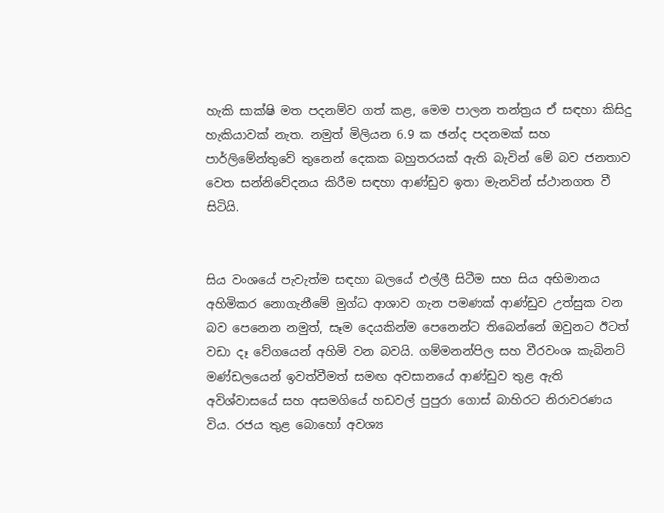හැකි සාක්ෂි මත පදනම්ව ගත් කළ, මෙම පාලන තන්ත්‍රය ඒ සඳහා කිසිදු හැකියාවක් නැත. නමුත් මිලියන 6.9 ක ඡන්ද පදනමක් සහ පාර්ලිමේන්තුවේ තුනෙන් දෙකක බහුතරයක් ඇති බැවින් මේ බව ජනතාව වෙත සන්නිවේදනය කිරීම සඳහා ආණ්ඩුව ඉතා මැනවින් ස්ථානගත වී සිටියි.


සිය වංශයේ පැවැත්ම සඳහා බලයේ එල්ලී සිටීම සහ සිය අභිමානය අහිමිකර නොගැනීමේ මුග්ධ ආශාව ගැන පමණක් ආණ්ඩුව උත්සුක වන බව පෙනෙන නමුත්, සෑම දෙයකින්ම පෙනෙන්ට තිබෙන්නේ ඔවුනට ඊටත් වඩා දෑ වේගයෙන් අහිමි වන බවයි. ගම්මනන්පිල සහ වීරවංශ කැබිනට් මණ්ඩලයෙන් ඉවත්වීමත් සමඟ අවසානයේ ආණ්ඩුව තුළ ඇති අවිශ්වාසයේ සහ අසමගියේ හඩවල් පුපුරා ගොස් බාහිරට නිරාවරණය විය. රජය තුළ බොහෝ අවශ්‍ය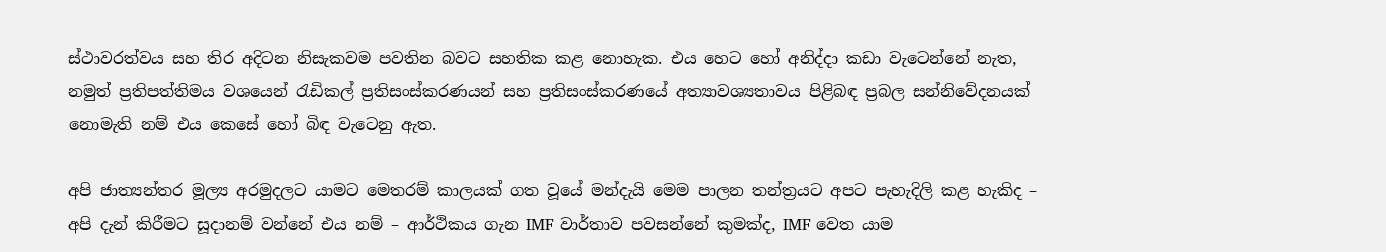ස්ථාවරත්වය සහ තිර අදිටන නිසැකවම පවතින බවට සහතික කළ නොහැක. එය හෙට හෝ අනිද්දා කඩා වැටෙන්නේ නැත, නමුත් ප්‍රතිපත්තිමය වශයෙන් රැඩිකල් ප්‍රතිසංස්කරණයන් සහ ප්‍රතිසංස්කරණයේ අත්‍යාවශ්‍යතාවය පිළිබඳ ප්‍රබල සන්නිවේදනයක් නොමැති නම් එය කෙසේ හෝ බිඳ වැටෙනු ඇත.

අපි ජාත්‍යන්තර මූල්‍ය අරමුදලට යාමට මෙතරම් කාලයක් ගත වූයේ මන්දැයි මෙම පාලන තන්ත්‍රයට අපට පැහැදිලි කළ හැකිද – අපි දැන් කිරීමට සූදානම් වන්නේ එය නම් – ආර්ථිකය ගැන IMF වාර්තාව පවසන්නේ කුමක්ද, IMF වෙත යාම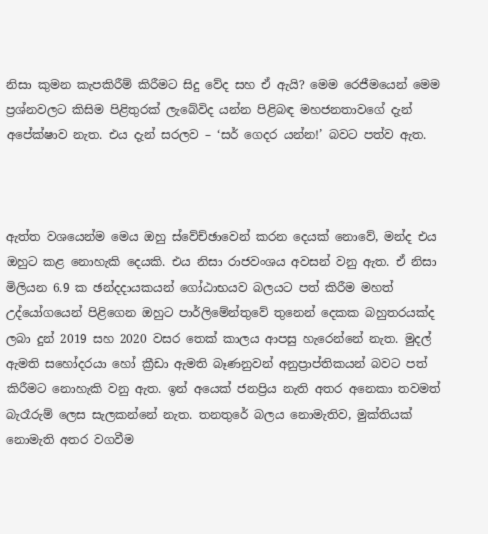නිසා කුමන කැපකිරීම් කිරීමට සිදු වේද සහ ඒ ඇයි? මෙම රෙජීමයෙන් මෙම ප්‍රශ්නවලට කිසිම පිළිතුරක් ලැබේවිද යන්න පිළිබඳ මහජනතාවගේ දැන් අපේක්ෂාව නැත. එය දැන් සරලව – ‘සර් ගෙදර යන්න!’ බවට පත්ව ඇත.



ඇත්ත වශයෙන්ම මෙය ඔහු ස්වේච්ඡාවෙන් කරන දෙයක් නොවේ, මන්ද එය ඔහුට කළ නොහැකි දෙයකි. එය නිසා රාජවංශය අවසන් වනු ඇත. ඒ නිසා මිලියන 6.9 ක ඡන්දදායකයන් ගෝඨාභයව බලයට පත් කිරීම මහත් උද්යෝගයෙන් පිළිගෙන ඔහුට පාර්ලිමේන්තුවේ තුනෙන් දෙකක බහුතරයක්ද ලබා දුන් 2019 සහ 2020 වසර තෙක් කාලය ආපසු හැරෙන්නේ නැත. මුදල් ඇමති සහෝදරයා හෝ ක්‍රීඩා ඇමති බෑණනුවන් අනුප්‍රාප්තිකයන් බවට පත් කිරීමට නොහැකි වනු ඇත. ඉන් අයෙක් ජනප්‍රිය නැති අතර අනෙකා තවමත් බැරෑරුම් ලෙස සැලකන්නේ නැත. තනතුරේ බලය නොමැතිව, මුක්තියක් නොමැති අතර වගවීම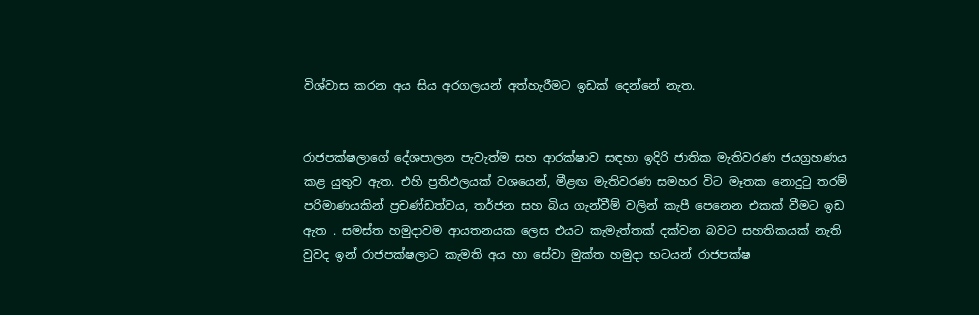විශ්වාස කරන අය සිය අරගලයන් අත්හැරීමට ඉඩක් දෙන්නේ නැත.


රාජපක්ෂලාගේ දේශපාලන පැවැත්ම සහ ආරක්ෂාව සඳහා ඉදිරි ජාතික මැතිවරණ ජයග්‍රහණය කළ යුතුව ඇත. එහි ප්‍රතිඵලයක් වශයෙන්, මීළඟ මැතිවරණ සමහර විට මෑතක නොදුටු තරම් පරිමාණයකින් ප්‍රචණ්ඩත්වය, තර්ජන සහ බිය ගැන්වීම් වලින් කැපී පෙනෙන එකක් වීමට ඉඩ ඇත . සමස්ත හමුදාවම ආයතනයක ලෙස එයට කැමැත්තක් දක්වන බවට සහතිකයක් නැති වුවද ඉන් රාජපක්ෂලාට කැමති අය හා සේවා මුක්ත හමුදා භටයන් රාජපක්ෂ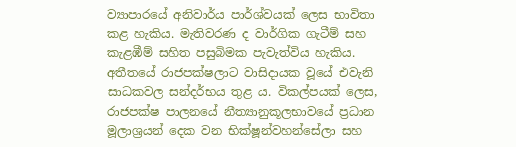ව්‍යාපාරයේ අනිවාර්ය පාර්ශ්වයක් ලෙස භාවිතා කළ හැකිය. මැතිවරණ ද වාර්ගික ගැටීම් සහ කැළඹීම් සහිත පසුබිමක පැවැත්විය හැකිය. අතීතයේ රාජපක්ෂලාට වාසිදායක වූයේ එවැනි සාධකවල සන්දර්භය තුළ ය. විකල්පයක් ලෙස, රාජපක්ෂ පාලනයේ නීත්‍යානුකූලභාවයේ ප්‍රධාන මූලාශ්‍රයන් දෙක වන භික්ෂූන්වහන්සේලා සහ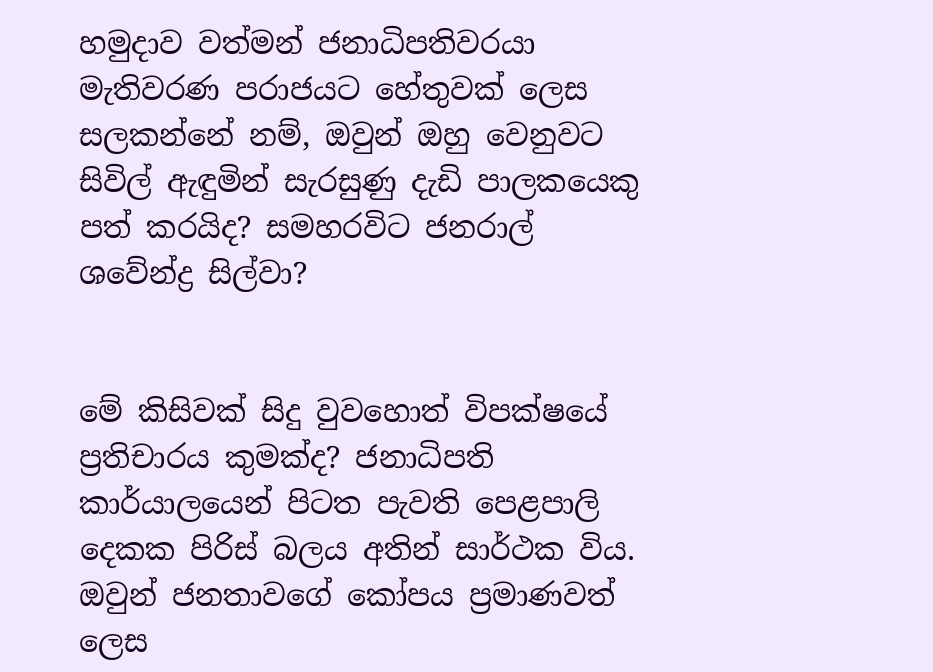හමුදාව වත්මන් ජනාධිපතිවරයා මැතිවරණ පරාජයට හේතුවක් ලෙස සලකන්නේ නම්, ඔවුන් ඔහු වෙනුවට සිවිල් ඇඳුමින් සැරසුණු දැඩි පාලකයෙකු පත් කරයිද? සමහරවිට ජනරාල් ශවේන්ද්‍ර සිල්වා?


මේ කිසිවක් සිදු වුවහොත් විපක්ෂයේ ප්‍රතිචාරය කුමක්ද? ජනාධිපති කාර්යාලයෙන් පිටත පැවති පෙළපාලි දෙකක පිරිස් බලය අතින් සාර්ථක විය. ඔවුන් ජනතාවගේ කෝපය ප්‍රමාණවත් ලෙස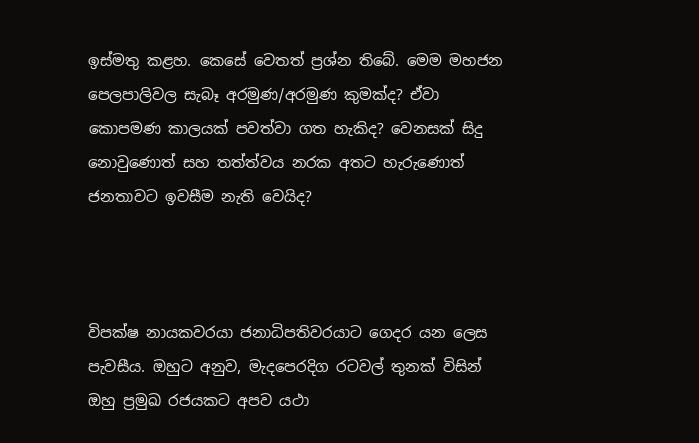ඉස්මතු කළහ. කෙසේ වෙතත් ප්‍රශ්න තිබේ. මෙම මහජන පෙලපාලිවල සැබෑ අරමුණ/අරමුණ කුමක්ද? ඒවා කොපමණ කාලයක් පවත්වා ගත හැකිද? වෙනසක් සිදු නොවුණොත් සහ තත්ත්වය නරක අතට හැරුණොත් ජනතාවට ඉවසීම නැති වෙයිද?



විපක්ෂ නායකවරයා ජනාධිපතිවරයාට ගෙදර යන ලෙස පැවසීය. ඔහුට අනුව, මැදපෙරදිග රටවල් තුනක් විසින් ඔහු ප්‍රමුඛ රජයකට අපව යථා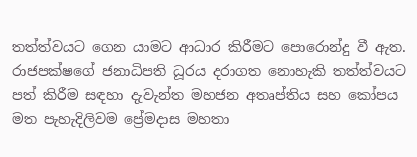තත්ත්වයට ගෙන යාමට ආධාර කිරීමට පොරොන්දු වී ඇත. රාජපක්ෂගේ ජනාධිපති ධූරය දරාගත නොහැකි තත්ත්වයට පත් කිරීම සඳහා දැවැන්ත මහජන අතෘප්තිය සහ කෝපය මත පැහැදිලිවම ප්‍රේමදාස මහතා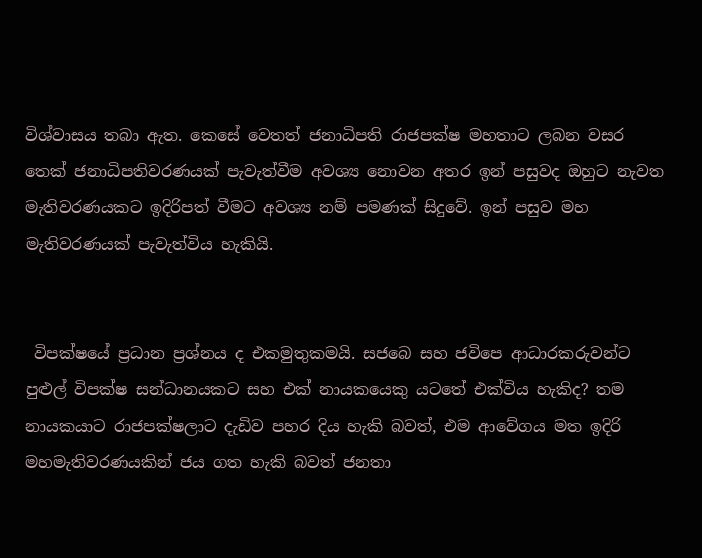විශ්වාසය තබා ඇත. කෙසේ වෙතත් ජනාධිපති රාජපක්ෂ මහතාට ලබන වසර තෙක් ජනාධිපතිවරණයක් පැවැත්වීම අවශ්‍ය නොවන අතර ඉන් පසුවද ඔහුට නැවත මැතිවරණයකට ඉදිරිපත් වීමට අවශ්‍ය නම් පමණක් සිදුවේ. ඉන් පසුව මහ මැතිවරණයක් පැවැත්විය හැකියි.


 විපක්ෂයේ ප්‍රධාන ප්‍රශ්නය ද එකමුතුකමයි. සජබෙ සහ ජවිපෙ ආධාරකරුවන්ට පුළුල් විපක්ෂ සන්ධානයකට සහ එක් නායකයෙකු යටතේ එක්විය හැකිද? තම නායකයාට රාජපක්ෂලාට දැඩිව පහර දිය හැකි බවත්, එම ආවේගය මත ඉදිරි මහමැතිවරණයකින් ජය ගත හැකි බවත් ජනතා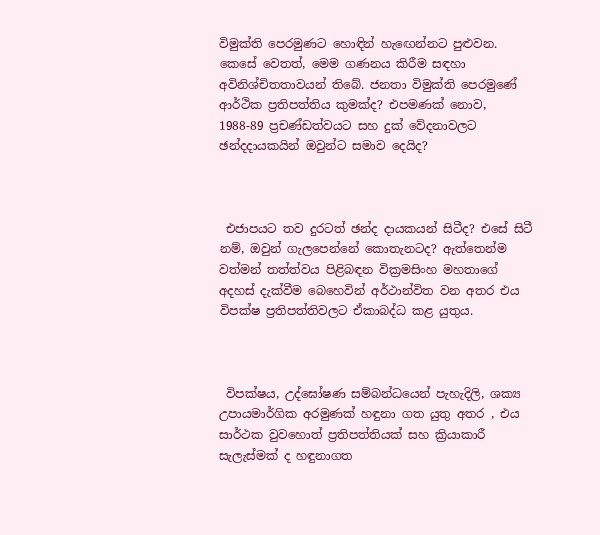විමුක්ති පෙරමුණට හොඳින් හැඟෙන්නට පුළුවන. කෙසේ වෙතත්, මෙම ගණනය කිරීම සඳහා අවිනිශ්චිතතාවයන් තිබේ. ජනතා විමුක්ති පෙරමුණේ ආර්ථික ප්‍රතිපත්තිය කුමක්ද? එපමණක් නොව, 1988-89 ප්‍රචණ්ඩත්වයට සහ දුක් වේදනාවලට ඡන්දදායකයින් ඔවුන්ට සමාව දෙයිද?



 එජාපයට තව දුරටත් ඡන්ද දායකයන් සිටීද? එසේ සිටී නම්, ඔවුන් ගැලපෙන්නේ කොතැනටද? ඇත්තෙන්ම වත්මන් තත්ත්වය පිළිබඳන වික්‍රමසිංහ මහතාගේ අදහස් දැක්වීම බෙහෙවින් අර්ථාන්විත වන අතර එය විපක්ෂ ප්‍රතිපත්තිවලට ඒකාබද්ධ කළ යුතුය.



 විපක්ෂය, උද්ඝෝෂණ සම්බන්ධයෙන් පැහැදිලි, ශක්‍ය උපායමාර්ගික අරමුණක් හඳුනා ගත යුතු අතර , එය සාර්ථක වුවහොත් ප්‍රතිපත්තියක් සහ ක්‍රියාකාරී සැලැස්මක් ද හඳුනාගත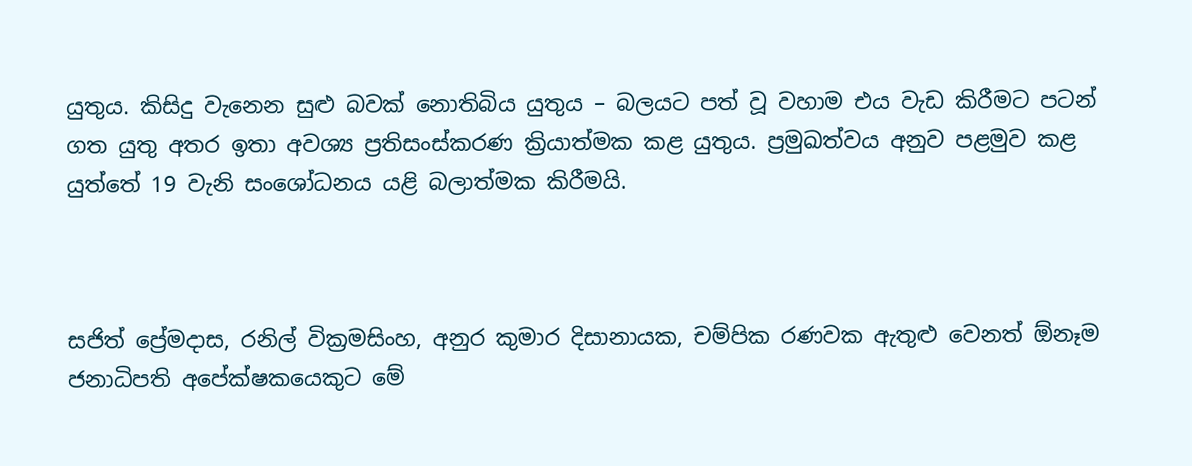යුතුය. කිසිදු වැනෙන සුළු බවක් නොතිබිය යුතුය – බලයට පත් වූ වහාම එය වැඩ කිරීමට පටන් ගත යුතු අතර ඉතා අවශ්‍ය ප්‍රතිසංස්කරණ ක්‍රියාත්මක කළ යුතුය. ප්‍රමුඛත්වය අනුව පළමුව කළ යුත්තේ 19 වැනි සංශෝධනය යළි බලාත්මක කිරීමයි.



සජිත් ප්‍රේමදාස, රනිල් වික්‍රමසිංහ, අනුර කුමාර දිසානායක, චම්පික රණවක ඇතුළු වෙනත් ඕනෑම ජනාධිපති අපේක්ෂකයෙකුට මේ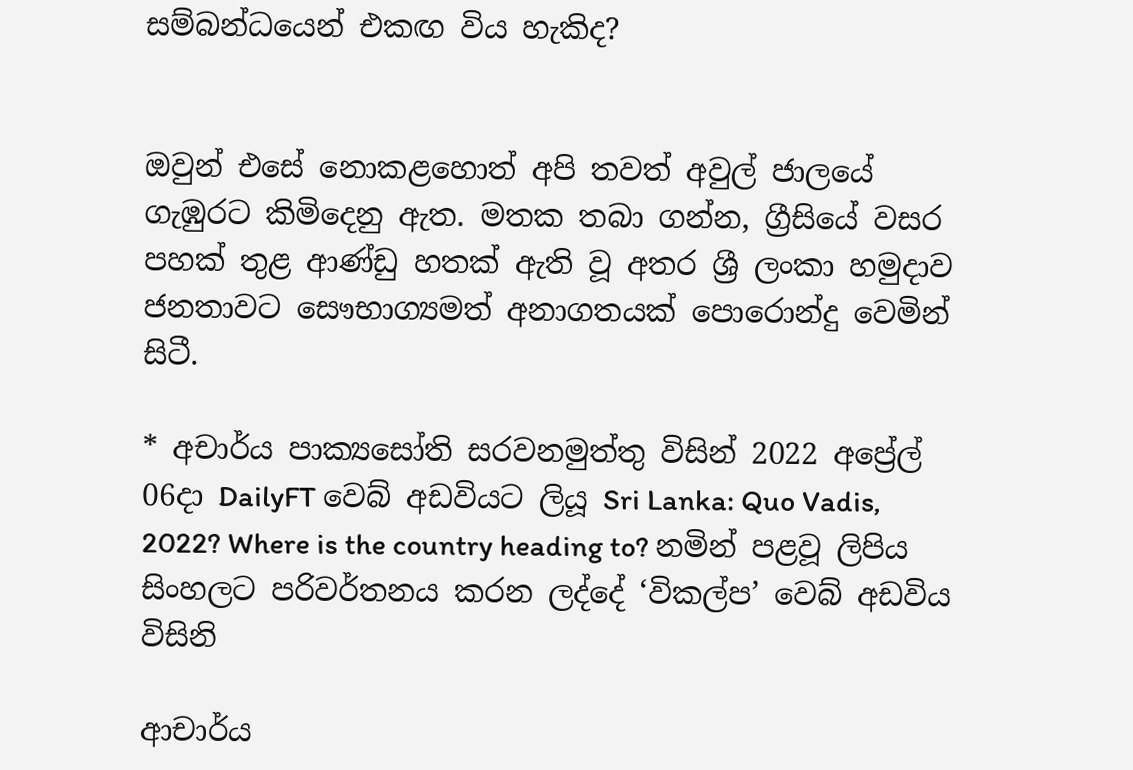සම්බන්ධයෙන් එකඟ විය හැකිද?


ඔවුන් එසේ නොකළහොත් අපි තවත් අවුල් ජාලයේ ගැඹුරට කිමිදෙනු ඇත. මතක තබා ගන්න, ග්‍රීසියේ වසර පහක් තුළ ආණ්ඩු හතක් ඇති වූ අතර ශ්‍රී ලංකා හමුදාව ජනතාවට සෞභාග්‍යමත් අනාගතයක් පොරොන්දු වෙමින් සිටී.

* අචාර්ය පාක්‍යසෝති සරවනමුත්තු විසින් 2022 අප්‍රේල් 06දා DailyFT වෙබ් අඩවියට ලියූ Sri Lanka: Quo Vadis, 2022? Where is the country heading to? නමින් පළවූ ලිපිය සිංහලට පරිවර්තනය කරන ලද්දේ ‘විකල්ප’ වෙබ් අඩවිය විසිනි

ආචාර්ය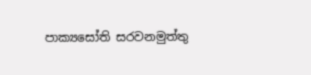පාක්‍යසෝති සරවනමුත්තු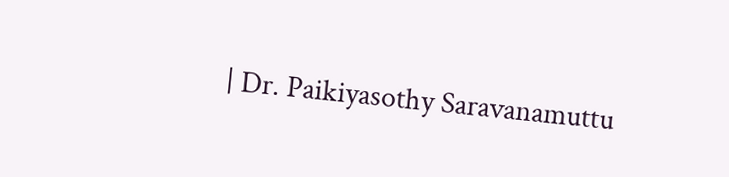| Dr. Paikiyasothy Saravanamuttu